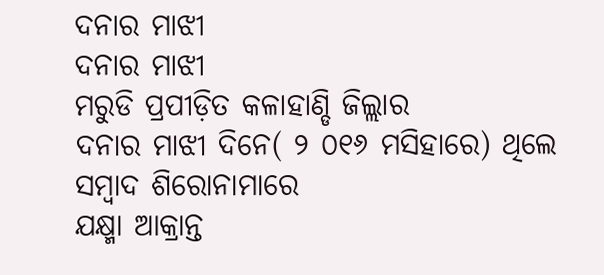ଦନାର ମାଝୀ
ଦନାର ମାଝୀ
ମରୁଡି ପ୍ରପୀଡ଼ିତ କଳାହାଣ୍ଡି ଜିଲ୍ଲାର
ଦନାର ମାଝୀ ଦିନେ( ୨ ୦୧୬ ମସିହାରେ) ଥିଲେ
ସମ୍ବାଦ ଶିରୋନାମାରେ
ଯକ୍ଷ୍ମା ଆକ୍ରାନ୍ତ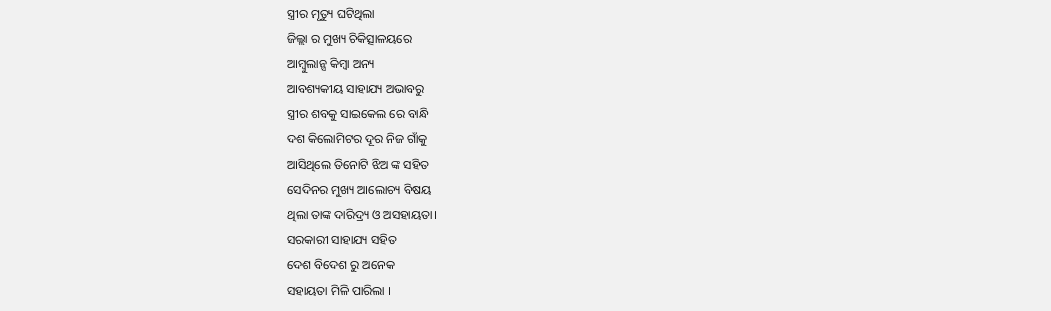ସ୍ତ୍ରୀର ମୃତ୍ୟୁ ଘଟିଥିଲା
ଜିଲ୍ଲା ର ମୁଖ୍ୟ ଚିକିତ୍ସାଳୟରେ
ଆମ୍ବୁଲାନ୍ସ କିମ୍ବା ଅନ୍ୟ
ଆବଶ୍ୟକୀୟ ସାହାଯ୍ୟ ଅଭାବରୁ
ସ୍ତ୍ରୀର ଶବକୁ ସାଇକେଲ ରେ ବାନ୍ଧି
ଦଶ କିଲୋମିଟର ଦୂର ନିଜ ଗାଁକୁ
ଆସିଥିଲେ ତିନୋଟି ଝିଅ ଙ୍କ ସହିତ
ସେଦିନର ମୁଖ୍ୟ ଆଲୋଚ୍ୟ ବିଷୟ
ଥିଲା ତାଙ୍କ ଦାରିଦ୍ର୍ୟ ଓ ଅସହାୟତା।
ସରକାରୀ ସାହାଯ୍ୟ ସହିତ
ଦେଶ ବିଦେଶ ରୁ ଅନେକ
ସହାୟତା ମିଳି ପାରିଲା ।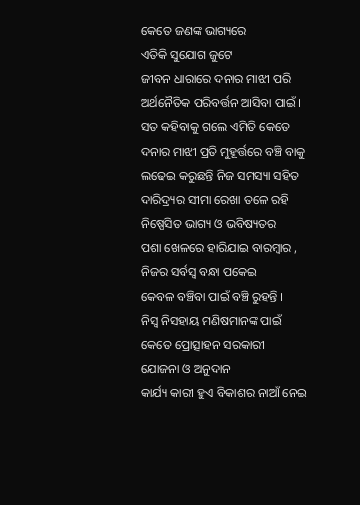କେତେ ଜଣଙ୍କ ଭାଗ୍ୟରେ
ଏତିକି ସୁଯୋଗ ଜୁଟେ
ଜୀବନ ଧାରାରେ ଦନାର ମାଝୀ ପରି
ଅର୍ଥନୈତିକ ପରିବର୍ତ୍ତନ ଆସିବା ପାଇଁ ।
ସତ କହିବାକୁ ଗଲେ ଏମିତି କେତେ
ଦନାର ମାଝୀ ପ୍ରତି ମୁହୂର୍ତ୍ତରେ ବଞ୍ଚି ବାକୁ
ଲଢେଇ କରୁଛନ୍ତି ନିଜ ସମସ୍ୟା ସହିତ
ଦାରିଦ୍ର୍ୟର ସୀମା ରେଖା ତଳେ ରହି
ନିଷ୍ପେସିତ ଭାଗ୍ୟ ଓ ଭବିଷ୍ୟତର
ପଶା ଖେଳରେ ହାରିଯାଇ ବାରମ୍ବାର ,
ନିଜର ସର୍ବସ୍ବ ବନ୍ଧା ପକେଇ
କେବଳ ବଞ୍ଚିବା ପାଇଁ ବଞ୍ଚି ରୁହନ୍ତି ।
ନିସ୍ୱ ନିସହାୟ ମଣିଷମାନଙ୍କ ପାଇଁ
କେତେ ପ୍ରୋତ୍ସାହନ ସରକାରୀ
ଯୋଜନା ଓ ଅନୁଦାନ
କାର୍ଯ୍ୟ କାରୀ ହୁଏ ବିକାଶର ନାଆଁ ନେଇ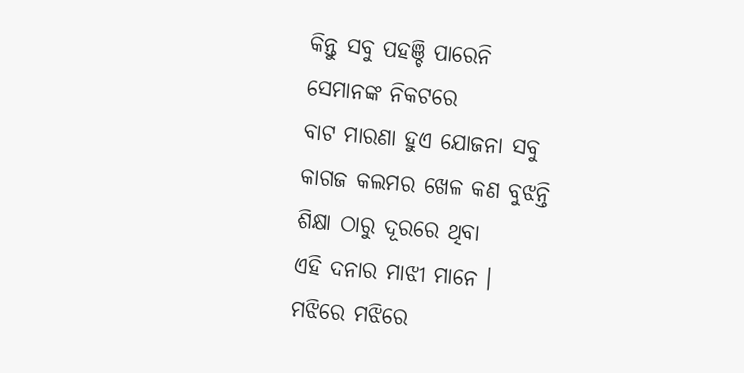କିନ୍ତୁ ସବୁ ପହଞ୍ଚି ପାରେନି
ସେମାନଙ୍କ ନିକଟରେ
ବାଟ ମାରଣା ହୁଏ ଯୋଜନା ସବୁ
କାଗଜ କଲମର ଖେଳ କଣ ବୁଝନ୍ତି
ଶିକ୍ଷା ଠାରୁ ଦୂରରେ ଥିବା
ଏହି ଦନାର ମାଝୀ ମାନେ ।
ମଝିରେ ମଝିରେ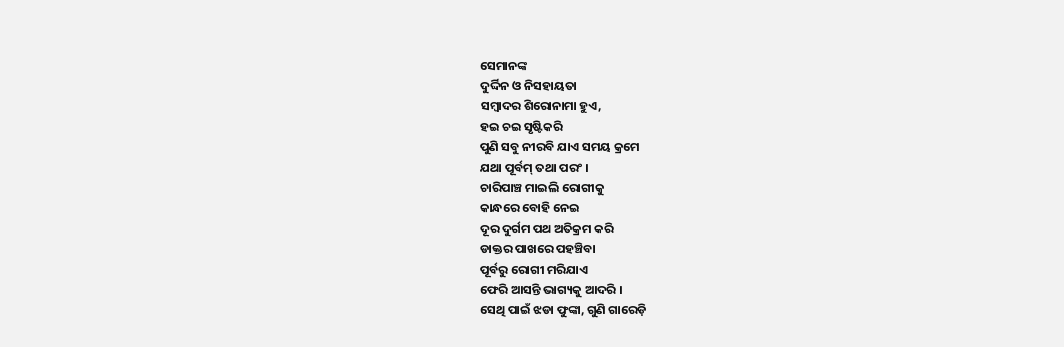ସେମାନଙ୍କ
ଦୁର୍ଦ୍ଦିନ ଓ ନିସହାୟତା
ସମ୍ବାଦର ଶିରୋନାମା ହୁଏ,
ହଇ ଚଇ ସୃଷ୍ଟିକରି
ପୁଣି ସବୁ ନୀରବି ଯାଏ ସମୟ କ୍ରମେ
ଯଥା ପୂର୍ବମ୍ ତଥା ପରଂ ।
ଚାରିପାଞ୍ଚ ମାଇଲି ରୋଗୀକୁ
କାନ୍ଧରେ ବୋହି ନେଇ
ଦୂର ଦୁର୍ଗମ ପଥ ଅତିକ୍ରମ କରି
ଡାକ୍ତର ପାଖରେ ପହଞ୍ଚିବା
ପୂର୍ବରୁ ରୋଗୀ ମରିଯାଏ
ଫେରି ଆସନ୍ତି ଭାଗ୍ୟକୁ ଆଦରି ।
ସେଥି ପାଇଁ ଝଡା ଫୁଙ୍କା, ଗୁଣି ଗାରେଡ଼ି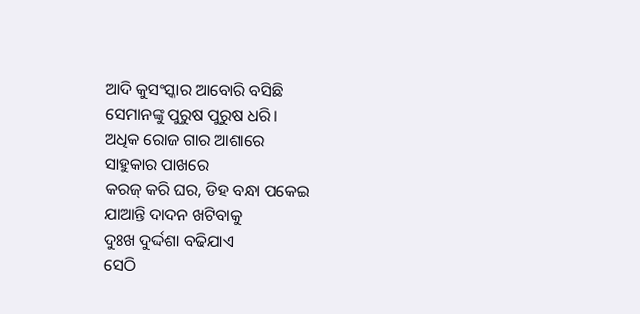ଆଦି କୁସଂସ୍କାର ଆବୋରି ବସିଛି
ସେମାନଙ୍କୁ ପୁରୁଷ ପୁରୁଷ ଧରି।
ଅଧିକ ରୋଜ ଗାର ଆଶାରେ
ସାହୁକାର ପାଖରେ
କରଜ୍ କରି ଘର, ଡିହ ବନ୍ଧା ପକେଇ
ଯାଆନ୍ତି ଦାଦନ ଖଟିବାକୁ
ଦୁଃଖ ଦୁର୍ଦ୍ଦଶା ବଢିଯାଏ
ସେଠି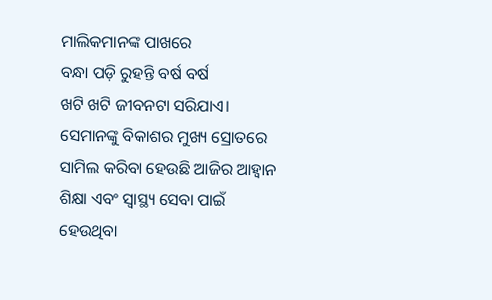ମାଲିକମାନଙ୍କ ପାଖରେ
ବନ୍ଧା ପଡ଼ି ରୁହନ୍ତି ବର୍ଷ ବର୍ଷ
ଖଟି ଖଟି ଜୀବନଟା ସରିଯାଏ।
ସେମାନଙ୍କୁ ବିକାଶର ମୁଖ୍ୟ ସ୍ରୋତରେ
ସାମିଲ କରିବା ହେଉଛି ଆଜିର ଆହ୍ବାନ
ଶିକ୍ଷା ଏବଂ ସ୍ବାସ୍ଥ୍ୟ ସେବା ପାଇଁ
ହେଉଥିବା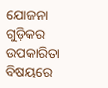ଯୋଜନା ଗୁଡ଼ିକର
ଉପକାରିତା ବିଷୟରେ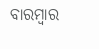ବାରମ୍ବାର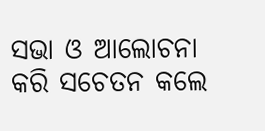ସଭା ଓ ଆଲୋଚନା କରି ସଚେତନ କଲେ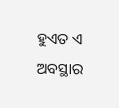ହୁଏତ ଏ ଅବସ୍ଥାର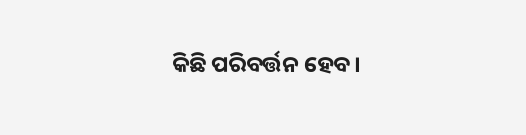କିଛି ପରିବର୍ତ୍ତନ ହେବ।